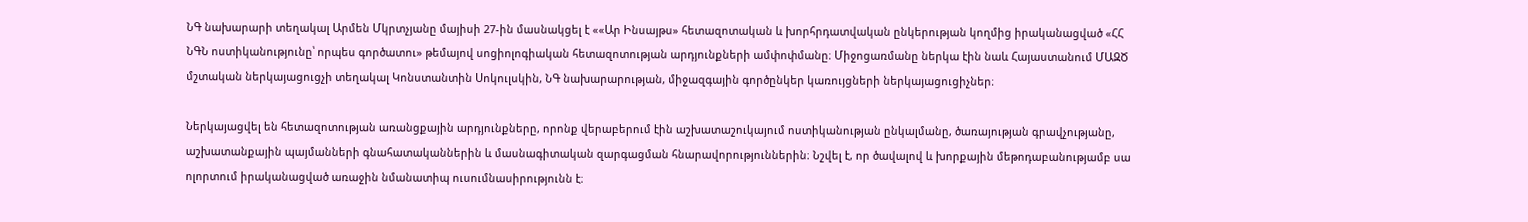ՆԳ նախարարի տեղակալ Արմեն Մկրտչյանը մայիսի 27-ին մասնակցել է ««Ար Ինսայթս» հետազոտական և խորհրդատվական ընկերության կողմից իրականացված «ՀՀ ՆԳՆ ոստիկանությունը՝ որպես գործատու» թեմայով սոցիոլոգիական հետազոտության արդյունքների ամփոփմանը։ Միջոցառմանը ներկա էին նաև Հայաստանում ՄԱԶԾ մշտական ներկայացուցչի տեղակալ Կոնստանտին Սոկուլսկին, ՆԳ նախարարության, միջազգային գործընկեր կառույցների ներկայացուցիչներ։

Ներկայացվել են հետազոտության առանցքային արդյունքները, որոնք վերաբերում էին աշխատաշուկայում ոստիկանության ընկալմանը, ծառայության գրավչությանը, աշխատանքային պայմանների գնահատականներին և մասնագիտական զարգացման հնարավորություններին։ Նշվել է, որ ծավալով և խորքային մեթոդաբանությամբ սա ոլորտում իրականացված առաջին նմանատիպ ուսումնասիրությունն է։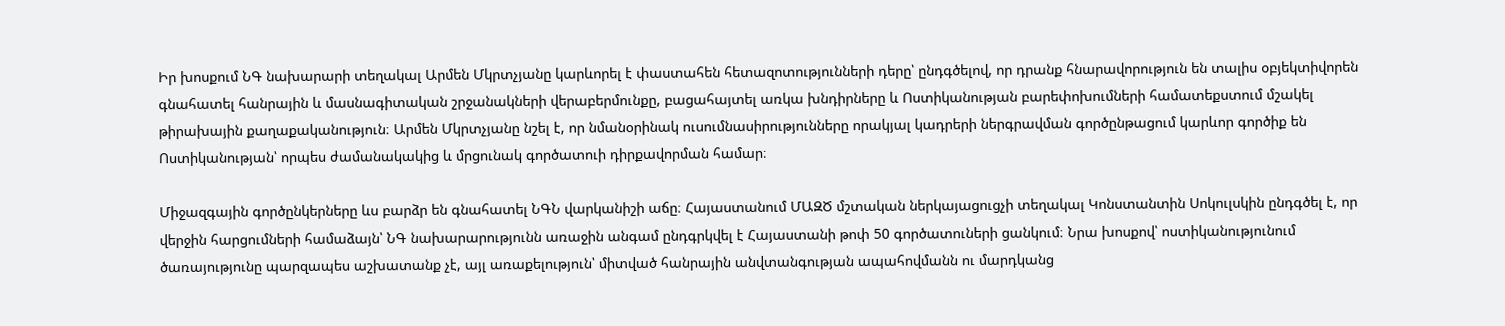Իր խոսքում ՆԳ նախարարի տեղակալ Արմեն Մկրտչյանը կարևորել է փաստահեն հետազոտությունների դերը՝ ընդգծելով, որ դրանք հնարավորություն են տալիս օբյեկտիվորեն գնահատել հանրային և մասնագիտական շրջանակների վերաբերմունքը, բացահայտել առկա խնդիրները և Ոստիկանության բարեփոխումների համատեքստում մշակել թիրախային քաղաքականություն։ Արմեն Մկրտչյանը նշել է, որ նմանօրինակ ուսումնասիրությունները որակյալ կադրերի ներգրավման գործընթացում կարևոր գործիք են Ոստիկանության՝ որպես ժամանակակից և մրցունակ գործատուի դիրքավորման համար։

Միջազգային գործընկերները ևս բարձր են գնահատել ՆԳՆ վարկանիշի աճը։ Հայաստանում ՄԱԶԾ մշտական ներկայացուցչի տեղակալ Կոնստանտին Սոկուլսկին ընդգծել է, որ վերջին հարցումների համաձայն՝ ՆԳ նախարարությունն առաջին անգամ ընդգրկվել է Հայաստանի թոփ 50 գործատուների ցանկում։ Նրա խոսքով՝ ոստիկանությունում ծառայությունը պարզապես աշխատանք չէ, այլ առաքելություն՝ միտված հանրային անվտանգության ապահովմանն ու մարդկանց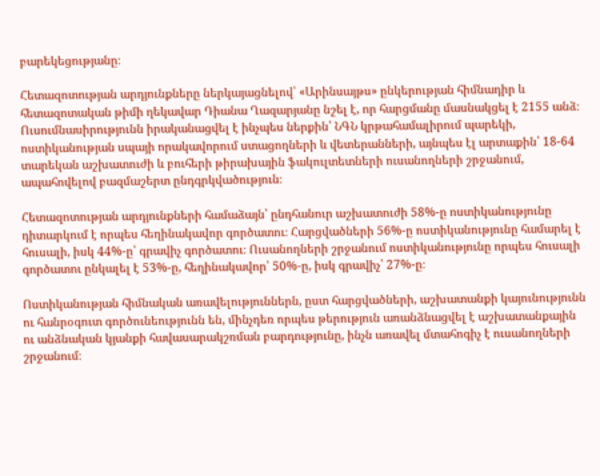բարեկեցությանը։

Հետազոտության արդյունքները ներկայացնելով՝ «Արինսայթս» ընկերության հիմնադիր և հետազոտական թիմի ղեկավար Դիանա Ղազարյանը նշել է, որ հարցմանը մասնակցել է 2155 անձ։ Ուսումնասիրությունն իրականացվել է ինչպես ներքին՝ ՆԳՆ կրթահամալիրում պարեկի, ոստիկանության սպայի որակավորում ստացողների և վետերանների, այնպես էլ արտաքին՝ 18-64 տարեկան աշխատուժի և բուհերի թիրախային ֆակուլտետների ուսանողների շրջանում, ապահովելով բազմաշերտ ընդգրկվածություն։

Հետազոտության արդյունքների համաձայն՝ ընդհանուր աշխատուժի 58%-ը ոստիկանությունը դիտարկում է որպես հեղինակավոր գործատու։ Հարցվածների 56%-ը ոստիկանությունը համարել է հուսալի, իսկ 44%-ը՝ գրավիչ գործատու։ Ուսանողների շրջանում ոստիկանությունը որպես հուսալի գործատու ընկալել է 53%-ը, հեղինակավոր՝ 50%-ը, իսկ գրավիչ՝ 27%-ը։

Ոստիկանության հիմնական առավելություններն, ըստ հարցվածների, աշխատանքի կայունությունն ու հանրօգուտ գործունեությունն են, մինչդեռ որպես թերություն առանձնացվել է աշխատանքային ու անձնական կյանքի հավասարակշռման բարդությունը, ինչն առավել մտահոգիչ է ուսանողների շրջանում։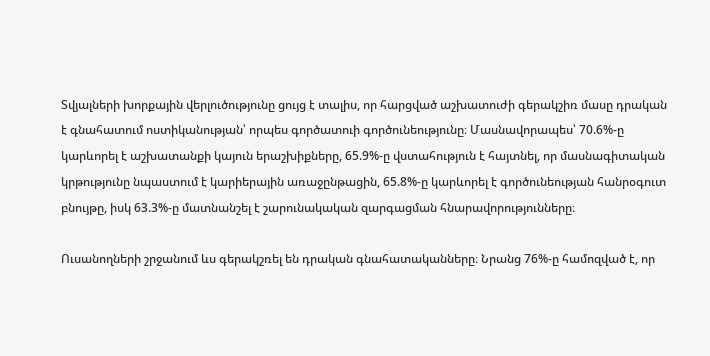Տվյալների խորքային վերլուծությունը ցույց է տալիս, որ հարցված աշխատուժի գերակշիռ մասը դրական է գնահատում ոստիկանության՝ որպես գործատուի գործունեությունը։ Մասնավորապես՝ 70.6%-ը կարևորել է աշխատանքի կայուն երաշխիքները, 65.9%-ը վստահություն է հայտնել, որ մասնագիտական կրթությունը նպաստում է կարիերային առաջընթացին, 65.8%-ը կարևորել է գործունեության հանրօգուտ բնույթը, իսկ 63.3%-ը մատնանշել է շարունակական զարգացման հնարավորությունները։

Ուսանողների շրջանում ևս գերակշռել են դրական գնահատականները։ Նրանց 76%-ը համոզված է, որ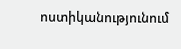ոստիկանությունում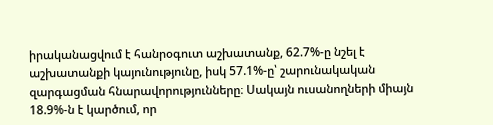իրականացվում է հանրօգուտ աշխատանք, 62.7%-ը նշել է աշխատանքի կայունությունը, իսկ 57.1%-ը՝ շարունակական զարգացման հնարավորությունները։ Սակայն ուսանողների միայն 18.9%-ն է կարծում, որ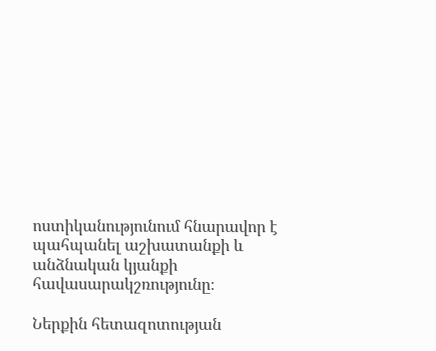ոստիկանությունում հնարավոր է պահպանել աշխատանքի և անձնական կյանքի հավասարակշռությունը։

Ներքին հետազոտության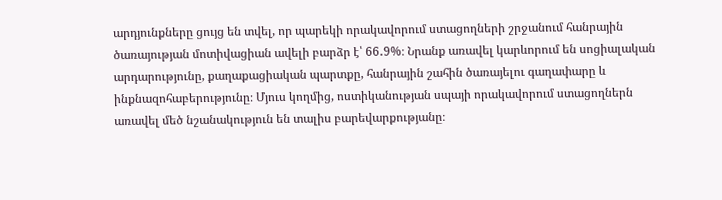արդյունքները ցույց են տվել, որ պարեկի որակավորում ստացողների շրջանում հանրային ծառայության մոտիվացիան ավելի բարձր է՝ 66․9%։ Նրանք առավել կարևորում են սոցիալական արդարությունը, քաղաքացիական պարտքը, հանրային շահին ծառայելու գաղափարը և ինքնազոհաբերությունը։ Մյուս կողմից, ոստիկանության սպայի որակավորում ստացողներն առավել մեծ նշանակություն են տալիս բարեվարքությանը։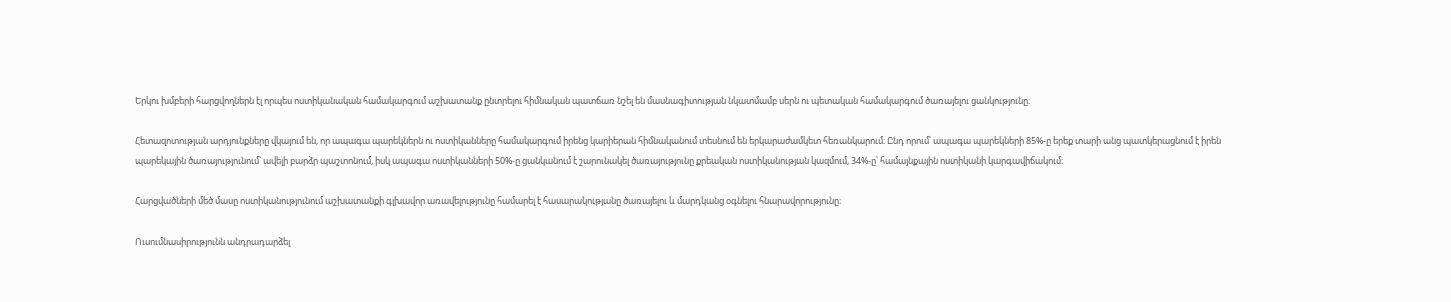Երկու խմբերի հարցվողներն էլ որպես ոստիկանական համակարգում աշխատանք ընտրելու հիմնական պատճառ նշել են մասնագիտության նկատմամբ սերն ու պետական համակարգում ծառայելու ցանկությունը։

Հետազոտության արդյունքները վկայում են, որ ապագա պարեկներն ու ոստիկանները համակարգում իրենց կարիերան հիմնականում տեսնում են երկարաժամկետ հեռանկարում։ Ընդ որում՝ ապագա պարեկների 85%-ը երեք տարի անց պատկերացնում է իրեն պարեկային ծառայությունում՝ ավելի բարձր պաշտոնում, իսկ ապագա ոստիկանների 50%-ը ցանկանում է շարունակել ծառայությունը քրեական ոստիկանության կազմում, 34%-ը՝ համայնքային ոստիկանի կարգավիճակում։

Հարցվածների մեծ մասը ոստիկանությունում աշխատանքի գլխավոր առավելությունը համարել է հասարակությանը ծառայելու և մարդկանց օգնելու հնարավորությունը։

Ուսումնասիրությունն անդրադարձել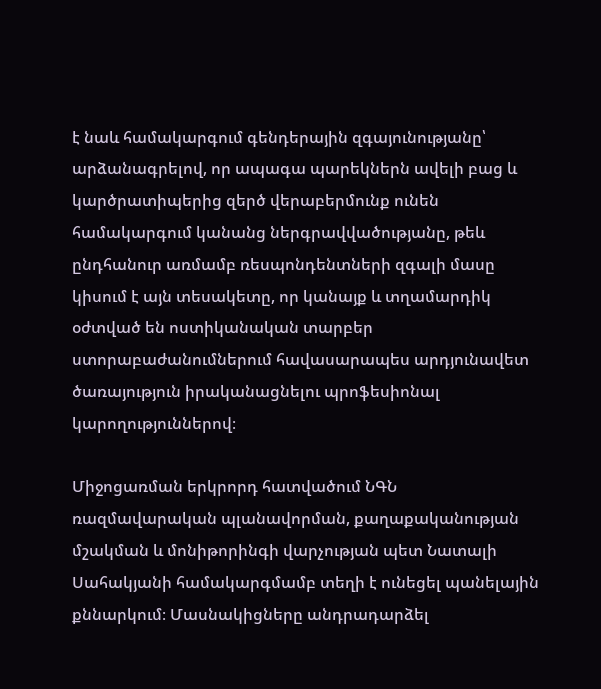է նաև համակարգում գենդերային զգայունությանը՝ արձանագրելով, որ ապագա պարեկներն ավելի բաց և կարծրատիպերից զերծ վերաբերմունք ունեն համակարգում կանանց ներգրավվածությանը, թեև ընդհանուր առմամբ ռեսպոնդենտների զգալի մասը կիսում է այն տեսակետը, որ կանայք և տղամարդիկ օժտված են ոստիկանական տարբեր ստորաբաժանումներում հավասարապես արդյունավետ ծառայություն իրականացնելու պրոֆեսիոնալ կարողություններով։

Միջոցառման երկրորդ հատվածում ՆԳՆ ռազմավարական պլանավորման, քաղաքականության մշակման և մոնիթորինգի վարչության պետ Նատալի Սահակյանի համակարգմամբ տեղի է ունեցել պանելային քննարկում։ Մասնակիցները անդրադարձել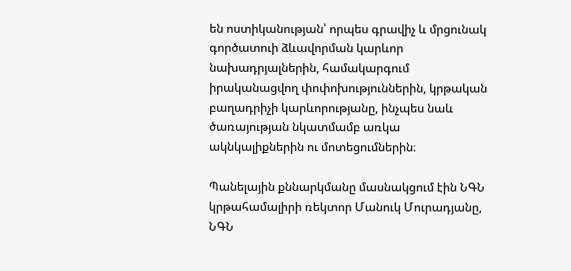են ոստիկանության՝ որպես գրավիչ և մրցունակ գործատուի ձևավորման կարևոր նախադրյալներին, համակարգում իրականացվող փոփոխություններին, կրթական բաղադրիչի կարևորությանը, ինչպես նաև ծառայության նկատմամբ առկա ակնկալիքներին ու մոտեցումներին։

Պանելային քննարկմանը մասնակցում էին ՆԳՆ կրթահամալիրի ռեկտոր Մանուկ Մուրադյանը, ՆԳՆ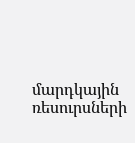մարդկային ռեսուրսների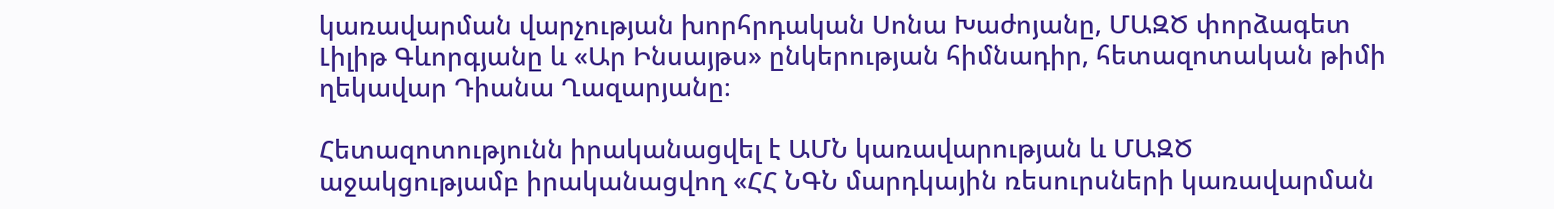կառավարման վարչության խորհրդական Սոնա Խաժոյանը, ՄԱԶԾ փորձագետ Լիլիթ Գևորգյանը և «Ար Ինսայթս» ընկերության հիմնադիր, հետազոտական թիմի ղեկավար Դիանա Ղազարյանը։

Հետազոտությունն իրականացվել է ԱՄՆ կառավարության և ՄԱԶԾ աջակցությամբ իրականացվող «ՀՀ ՆԳՆ մարդկային ռեսուրսների կառավարման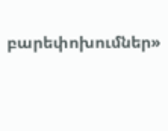բարեփոխումներ»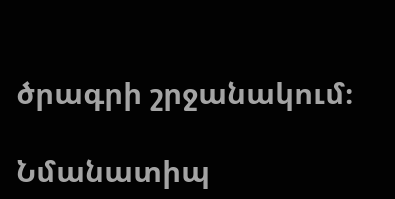ծրագրի շրջանակում։

Նմանատիպ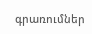գրառումներ